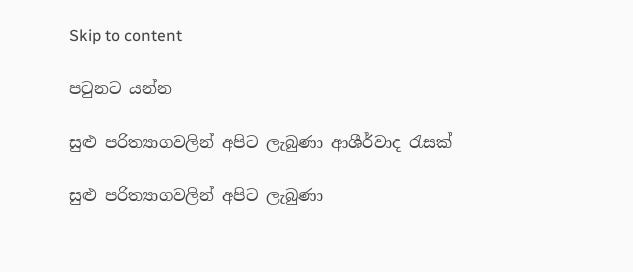Skip to content

පටුනට යන්න

සුළු පරිත්‍යාගවලින් අපිට ලැබුණා ආශීර්වාද රැසක්

සුළු පරිත්‍යාගවලින් අපිට ලැබුණා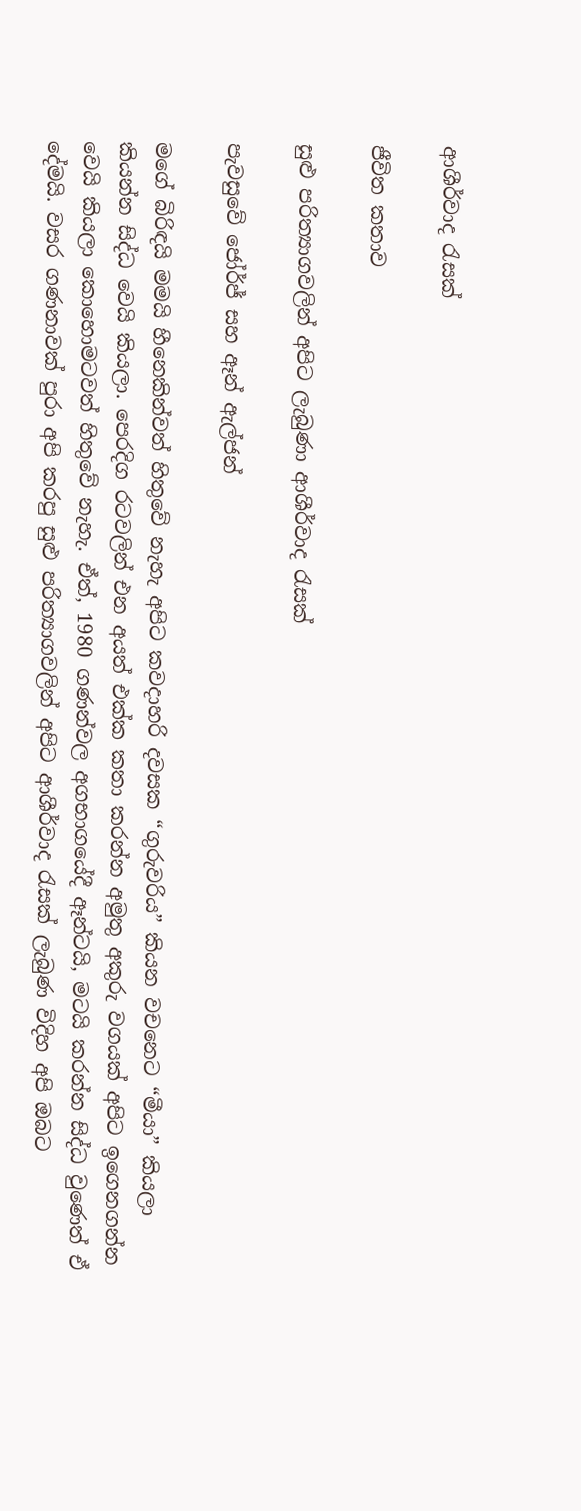ආශීර්වාද රැසක්

ජීවිත කතාව

සුළු පරිත්‍යාගවලින් අපිට ලැබුණා ආශීර්වාද රැසක්

පැවසුවේ ජෝර්ජ් සහ ඈන් ඇල්ජන්

මගේ බිරිඳයි මමයි හීනෙකින්වත් හිතුවේ නැහැ අපිට කවදාහරි දවසක “ගුරුවරිය” කියන වචනෙට “මීයා” කියලා කියන්න සිද්ධ වෙයි කියලා. පෙරදිග රටවලින් එන අයත් එක්ක කතා කරන්න අමුතු අකුරු වගයක් අපිට ඉගෙනගන්න වෙයි කියලා කොහොමටවත් හිතුවේ නැහැ. ඒත්, 1980 ගණන්වල අගභාගයේදී ඈන්ටයි, මටයි කරන්න සිද්ධ වුණෙත් ඒ දේමයි. වසර ගණනාවක් පුරා අපි කරපු සුළු පරිත්‍යාගවලින් අපිට ආශීර්වාද රැසක් ලැබුණ විදිහ අපි ඔබට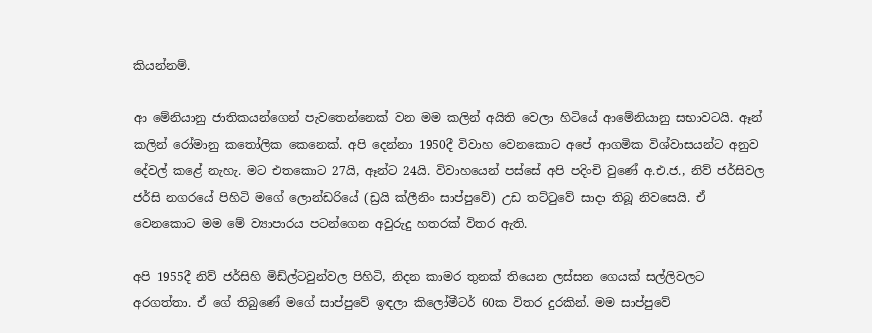කියන්නම්.

ආ මේනියානු ජාතිකයන්ගෙන් පැවතෙන්නෙක් වන මම කලින් අයිති වෙලා හිටියේ ආමේනියානු සභාවටයි. ඈන් කලින් රෝමානු කතෝලික කෙනෙක්. අපි දෙන්නා 1950දී විවාහ වෙනකොට අපේ ආගමික විශ්වාසයන්ට අනුව දේවල් කළේ නැහැ. මට එතකොට 27යි, ඈන්ට 24යි. විවාහයෙන් පස්සේ අපි පදිංචි වුණේ අ.එ.ජ., නිව් ජර්සිවල ජර්සි නගරයේ පිහිටි මගේ ලොන්ඩරියේ (ඩ්‍රයි ක්ලීනිං සාප්පුවේ) උඩ තට්ටුවේ සාදා තිබූ නිවසෙයි. ඒ වෙනකොට මම මේ ව්‍යාපාරය පටන්ගෙන අවුරුදු හතරක් විතර ඇති.

අපි 1955දී නිව් ජර්සිහි මිඩ්ල්ටවුන්වල පිහිටි, නිදන කාමර තුනක් තියෙන ලස්සන ගෙයක් සල්ලිවලට අරගත්තා. ඒ ගේ තිබුණේ මගේ සාප්පුවේ ඉඳලා කිලෝමීටර් 60ක විතර දුරකින්. මම සාප්පුවේ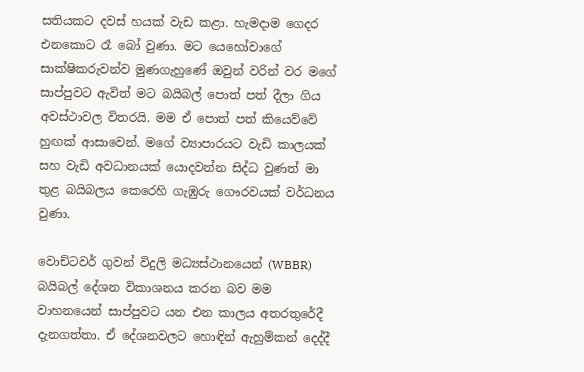සතියකට දවස් හයක් වැඩ කළා. හැමදාම ගෙදර එනකොට රෑ බෝ වුණා. මට යෙහෝවාගේ සාක්ෂිකරුවන්ව මුණගැහුණේ ඔවුන් වරින් වර මගේ සාප්පුවට ඇවිත් මට බයිබල් පොත් පත් දීලා ගිය අවස්ථාවල විතරයි. මම ඒ පොත් පත් කියෙව්වේ හුඟක් ආසාවෙන්. මගේ ව්‍යාපාරයට වැඩි කාලයක් සහ වැඩි අවධානයක් යොදවන්න සිද්ධ වුණත් මා තුළ බයිබලය කෙරෙහි ගැඹුරු ගෞරවයක් වර්ධනය වුණා.

වොච්ටවර් ගුවන් විදුලි මධ්‍යස්ථානයෙන් (WBBR) බයිබල් දේශන විකාශනය කරන බව මම වාහනයෙන් සාප්පුවට යන එන කාලය අතරතුරේදී දැනගත්තා. ඒ දේශනවලට හොඳින් ඇහුම්කන් දෙද්දී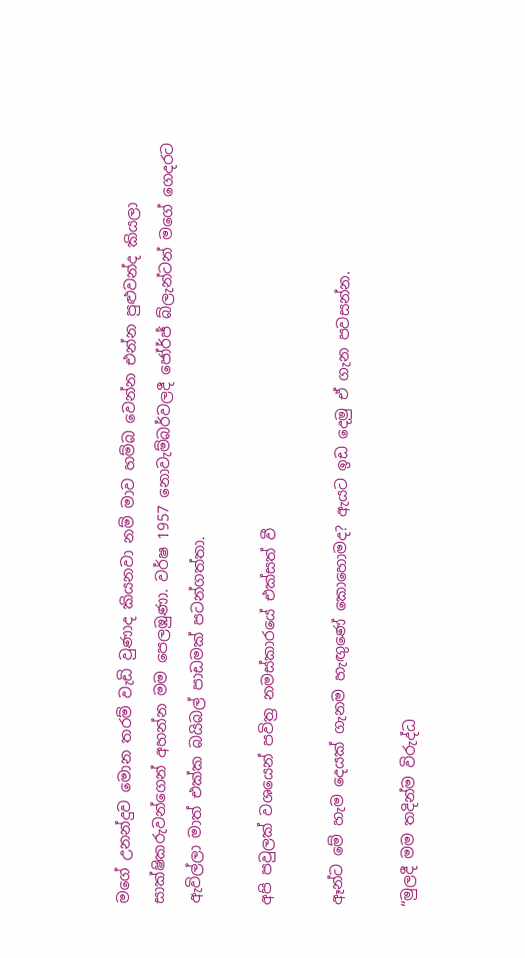මගේ උනන්දුව මොන තරම් වැඩි වුණාද කියනවා නම් මාව හම්බ වෙන්න එන්න පුළුවන්ද කියලා සාක්ෂිකරුවන්ගෙන් අහන්න මම පෙලඹුණා. වර්ෂ 1957 නොවැම්බර්වලදී ජෝර්ජ් බ්ලැන්ටන් මගේ ගෙදරට ඇවිල්ලා මාත් එක්ක බයිබල් පාඩමක් පටන්ගත්තා.

අපි පවුලක් වශයෙන් පවිත්‍ර නමස්කාරයේ එක්සත් වී

ඈන්ට මේ හැම දෙයක් ගැනම හැඟුණේ කොහොමද? ඇයට ඉඩ දෙමු ඒ ගැන පවසන්න.

“මුලදී මම තදින්ම විරුද්ධ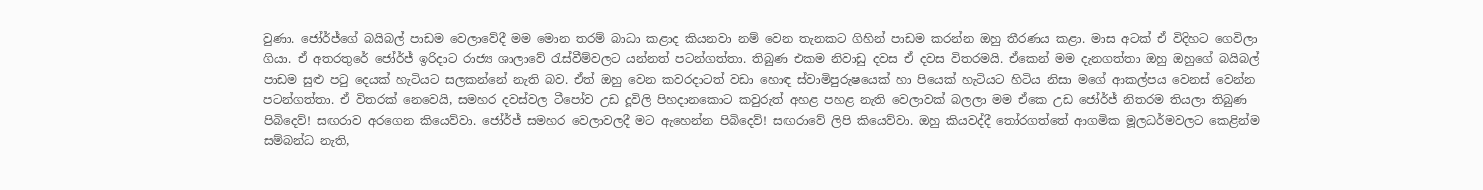වුණා. ජෝර්ජ්ගේ බයිබල් පාඩම වෙලාවේදී මම මොන තරම් බාධා කළාද කියනවා නම් වෙන තැනකට ගිහින් පාඩම කරන්න ඔහු තීරණය කළා. මාස අටක් ඒ විදිහට ගෙවිලා ගියා. ඒ අතරතුරේ ජෝර්ජ් ඉරිදාට රාජ්‍ය ශාලාවේ රැස්වීම්වලට යන්නත් පටන්ගත්තා. තිබුණ එකම නිවාඩු දවස ඒ දවස විතරමයි. ඒකෙන් මම දැනගත්තා ඔහු ඔහුගේ බයිබල් පාඩම සුළු පටු දෙයක් හැටියට සලකන්නේ නැති බව. ඒත් ඔහු වෙන කවරදාටත් වඩා හොඳ ස්වාමිපුරුෂයෙක් හා පියෙක් හැටියට හිටිය නිසා මගේ ආකල්පය වෙනස් වෙන්න පටන්ගත්තා. ඒ විතරක් නෙවෙයි, සමහර දවස්වල ටීපෝව උඩ දූවිලි පිහදානකොට කවුරුත් අහළ පහළ නැති වෙලාවක් බලලා මම ඒකෙ උඩ ජෝර්ජ් නිතරම තියලා තිබුණ පිබිදෙව්! සඟරාව අරගෙන කියෙව්වා. ජෝර්ජ් සමහර වෙලාවලදී මට ඇහෙන්න පිබිදෙව්! සඟරාවේ ලිපි කියෙව්වා. ඔහු කියවද්දී තෝරගත්තේ ආගමික මූලධර්මවලට කෙළින්ම සම්බන්ධ නැති,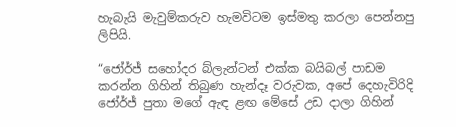හැබැයි මැවුම්කරුව හැමවිටම ඉස්මතු කරලා පෙන්නපු ලිපියි.

“ජෝර්ජ් සහෝදර බ්ලැන්ටන් එක්ක බයිබල් පාඩම කරන්න ගිහින් තිබුණ හැන්දෑ වරුවක, අපේ දෙහැවිරිදි ජෝර්ජ් පුතා මගේ ඇඳ ළඟ මේසේ උඩ දාලා ගිහින්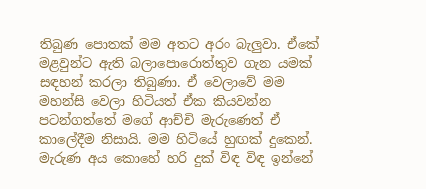තිබුණ පොතක් මම අතට අරං බැලුවා. ඒකේ මළවුන්ට ඇති බලාපොරොත්තුව ගැන යමක් සඳහන් කරලා තිබුණා. ඒ වෙලාවේ මම මහන්සි වෙලා හිටියත් ඒක කියවන්න පටන්ගත්තේ මගේ ආච්චි මැරුණෙත් ඒ කාලේදීම නිසායි. මම හිටියේ හුඟක් දුකෙන්. මැරුණ අය කොහේ හරි දුක් විඳ විඳ ඉන්නේ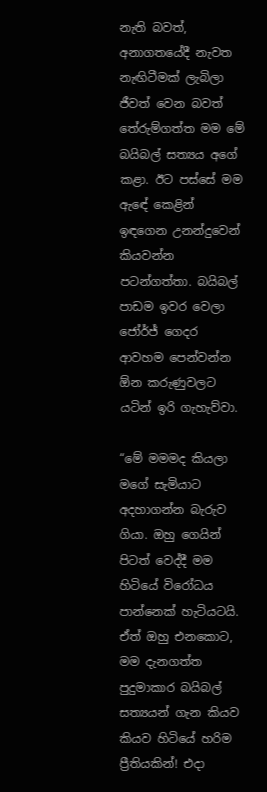නැති බවත්, අනාගතයේදී නැවත නැඟිටීමක් ලැබිලා ජීවත් වෙන බවත් තේරුම්ගත්ත මම මේ බයිබල් සත්‍යය අගේ කළා. ඊට පස්සේ මම ඇඳේ කෙළින් ඉඳගෙන උනන්දුවෙන් කියවන්න පටන්ගත්තා. බයිබල් පාඩම ඉවර වෙලා ජෝර්ජ් ගෙදර ආවහම පෙන්වන්න ඕන කරුණුවලට යටින් ඉරි ගැහැව්වා.

“මේ මමමද කියලා මගේ සැමියාට අදහාගන්න බැරුව ගියා. ඔහු ගෙයින් පිටත් වෙද්දී මම හිටියේ විරෝධය පාන්නෙක් හැටියටයි. ඒත් ඔහු එනකොට, මම දැනගත්ත පුදුමාකාර බයිබල් සත්‍යයන් ගැන කියව කියව හිටියේ හරිම ප්‍රීතියකින්! එදා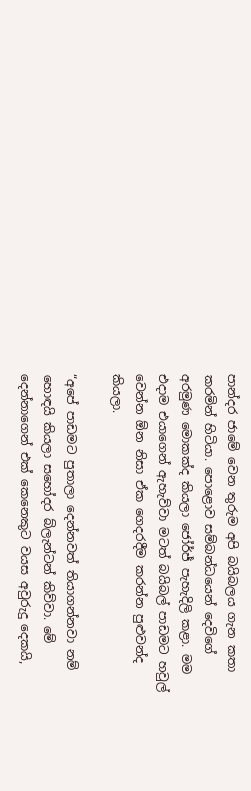පාන්දර ජාමේ වෙන තුරුම අපි බයිබලය ගැන කතා කරමින් හිටියා. පොළොව සම්බන්ධයෙන් දෙවිගේ අරමුණ මොකක්ද කියලා ජෝර්ජ් පැහැදිලි කළා. මම එදාම එයාගෙන් ඇහැව්වා මටත් බයිබල් පාඩමට හවුල් වෙන්න ඕන නිසා ඒක ගෙදරදීම කරන්න පුළුවන්ද කියලා.

“අපේ පාඩමට පුතාලා දෙන්නවත් තියාගන්නවා නම් හොඳයි කියලා සහෝදර බ්ලැන්ටන් කිව්වා. මේ දෙන්නාගෙන් එක් කෙනෙකුට වයස අවුරුදු දෙකයි,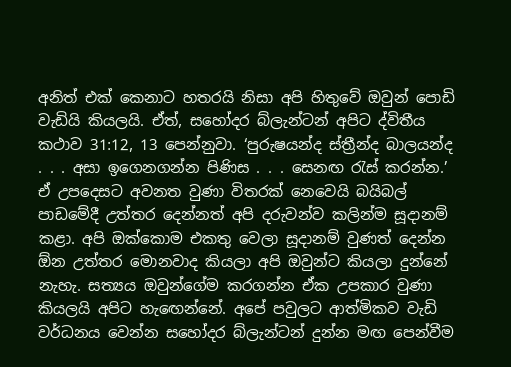අනිත් එක් කෙනාට හතරයි නිසා අපි හිතුවේ ඔවුන් පොඩි වැඩියි කියලයි. ඒත්, සහෝදර බ්ලැන්ටන් අපිට ද්විතීය කථාව 31:12, 13 පෙන්නුවා. ‘පුරුෂයන්ද ස්ත්‍රීන්ද බාලයන්ද . . . අසා ඉගෙනගන්න පිණිස . . . සෙනඟ රැස් කරන්න.’ ඒ උපදෙසට අවනත වුණා විතරක් නෙවෙයි බයිබල් පාඩමේදී උත්තර දෙන්නත් අපි දරුවන්ව කලින්ම සූදානම් කළා. අපි ඔක්කොම එකතු වෙලා සූදානම් වුණත් දෙන්න ඕන උත්තර මොනවාද කියලා අපි ඔවුන්ට කියලා දුන්නේ නැහැ. සත්‍යය ඔවුන්ගේම කරගන්න ඒක උපකාර වුණා කියලයි අපිට හැඟෙන්නේ. අපේ පවුලට ආත්මිකව වැඩි වර්ධනය වෙන්න සහෝදර බ්ලැන්ටන් දුන්න මඟ පෙන්වීම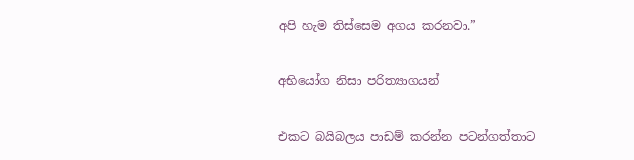අපි හැම තිස්සෙම අගය කරනවා.”

අභියෝග නිසා පරිත්‍යාගයන්

එකට බයිබලය පාඩම් කරන්න පටන්ගත්තාට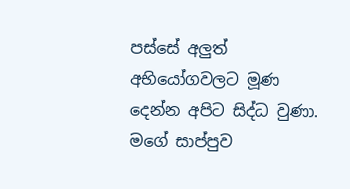පස්සේ අලුත් අභියෝගවලට මූණ දෙන්න අපිට සිද්ධ වුණා. මගේ සාප්පුව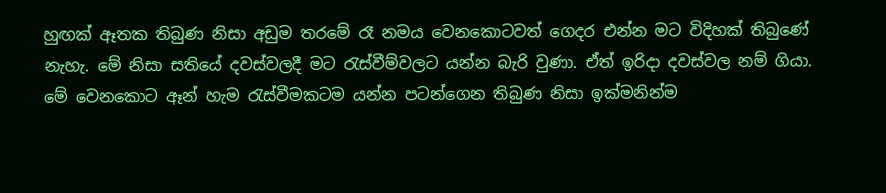හුඟක් ඈතක තිබුණ නිසා අඩුම තරමේ රෑ නමය වෙනකොටවත් ගෙදර එන්න මට විදිහක් තිබුණේ නැහැ. මේ නිසා සතියේ දවස්වලදී මට රැස්වීම්වලට යන්න බැරි වුණා. ඒත් ඉරිදා දවස්වල නම් ගියා. මේ වෙනකොට ඈන් හැම රැස්වීමකටම යන්න පටන්ගෙන තිබුණ නිසා ඉක්මනින්ම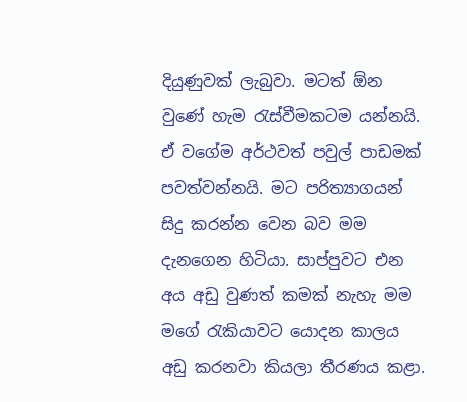දියුණුවක් ලැබුවා. මටත් ඕන වුණේ හැම රැස්වීමකටම යන්නයි. ඒ වගේම අර්ථවත් පවුල් පාඩමක් පවත්වන්නයි. මට පරිත්‍යාගයන් සිදු කරන්න වෙන බව මම දැනගෙන හිටියා. සාප්පුවට එන අය අඩු වුණත් කමක් නැහැ මම මගේ රැකියාවට යොදන කාලය අඩු කරනවා කියලා තීරණය කළා.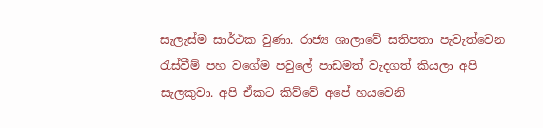සැලැස්ම සාර්ථක වුණා. රාජ්‍ය ශාලාවේ සතිපතා පැවැත්වෙන රැස්වීම් පහ වගේම පවුලේ පාඩමත් වැදගත් කියලා අපි සැලකුවා. අපි ඒකට කිව්වේ අපේ හයවෙනි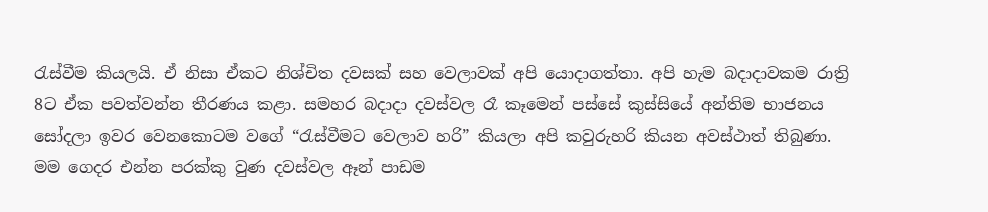රැස්වීම කියලයි. ඒ නිසා ඒකට නිශ්චිත දවසක් සහ වෙලාවක් අපි යොදාගත්තා. අපි හැම බදාදාවකම රාත්‍රි 8ට ඒක පවත්වන්න තීරණය කළා. සමහර බදාදා දවස්වල රෑ කෑමෙන් පස්සේ කුස්සියේ අන්තිම භාජනය සෝදලා ඉවර වෙනකොටම වගේ “රැස්වීමට වෙලාව හරි” කියලා අපි කවුරුහරි කියන අවස්ථාත් තිබුණා. මම ගෙදර එන්න පරක්කු වුණ දවස්වල ඈන් පාඩම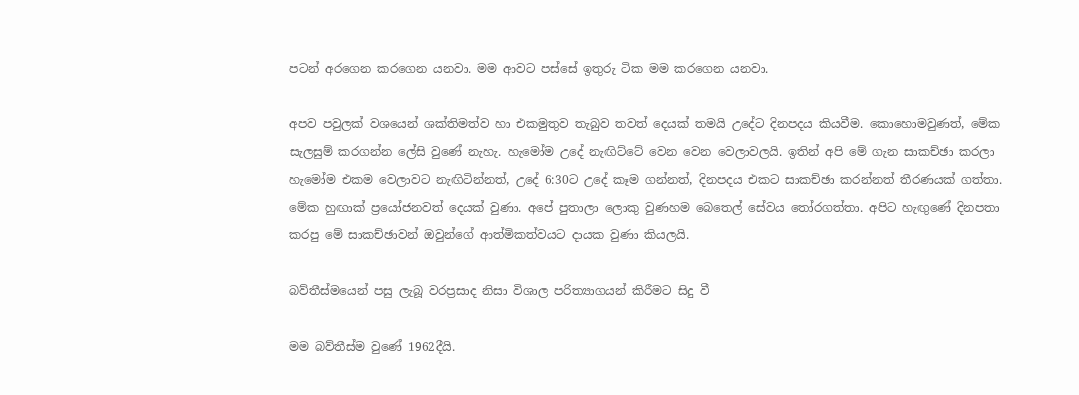පටන් අරගෙන කරගෙන යනවා. මම ආවට පස්සේ ඉතුරු ටික මම කරගෙන යනවා.

අපව පවුලක් වශයෙන් ශක්තිමත්ව හා එකමුතුව තැබුව තවත් දෙයක් තමයි උදේට දිනපදය කියවීම. කොහොමවුණත්, මේක සැලසුම් කරගන්න ලේසි වුණේ නැහැ. හැමෝම උදේ නැඟිට්ටේ වෙන වෙන වෙලාවලයි. ඉතින් අපි මේ ගැන සාකච්ඡා කරලා හැමෝම එකම වෙලාවට නැඟිටින්නත්, උදේ 6:30ට උදේ කෑම ගන්නත්, දිනපදය එකට සාකච්ඡා කරන්නත් තීරණයක් ගත්තා. මේක හුඟාක් ප්‍රයෝජනවත් දෙයක් වුණා. අපේ පුතාලා ලොකු වුණහම බෙතෙල් සේවය තෝරගත්තා. අපිට හැඟුණේ දිනපතා කරපු මේ සාකච්ඡාවන් ඔවුන්ගේ ආත්මිකත්වයට දායක වුණා කියලයි.

බව්තීස්මයෙන් පසු ලැබූ වරප්‍රසාද නිසා විශාල පරිත්‍යාගයන් කිරීමට සිදු වී

මම බව්තීස්ම වුණේ 1962දීයි.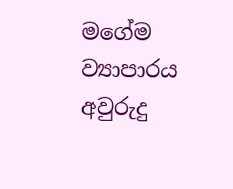මගේම ව්‍යාපාරය අවුරුදු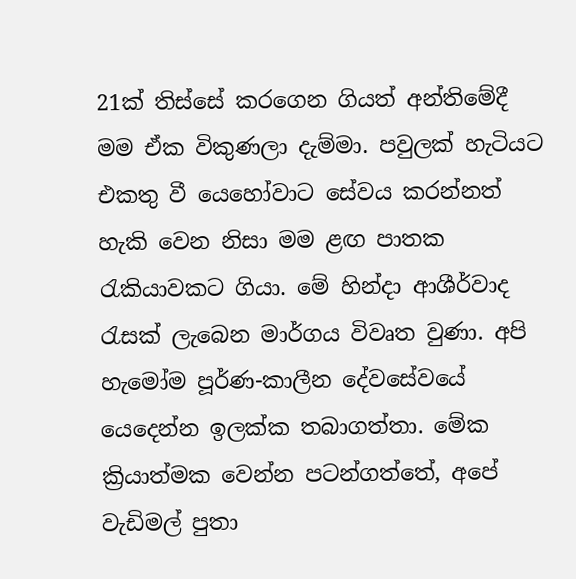21ක් තිස්සේ කරගෙන ගියත් අන්තිමේදී මම ඒක විකුණලා දැම්මා. පවුලක් හැටියට එකතු වී යෙහෝවාට සේවය කරන්නත් හැකි වෙන නිසා මම ළඟ පාතක රැකියාවකට ගියා. මේ හින්දා ආශීර්වාද රැසක් ලැබෙන මාර්ගය විවෘත වුණා. අපි හැමෝම පූර්ණ-කාලීන දේවසේවයේ යෙදෙන්න ඉලක්ක තබාගත්තා. මේක ක්‍රියාත්මක වෙන්න පටන්ගත්තේ, අපේ වැඩිමල් පුතා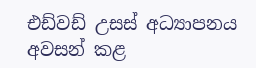එඩ්වඩ් උසස් අධ්‍යාපනය අවසන් කළ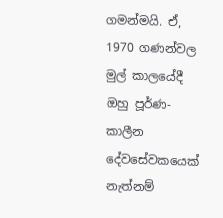ගමන්මයි. ඒ, 1970 ගණන්වල මුල් කාලයේදී ඔහු පූර්ණ-කාලීන දේවසේවකයෙක් නැත්නම්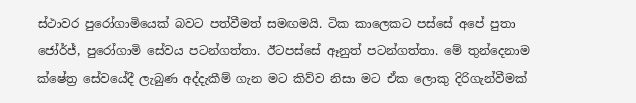ස්ථාවර පුරෝගාමියෙක් බවට පත්වීමත් සමඟමයි. ටික කාලෙකට පස්සේ අපේ පුතා ජෝර්ජ්, පුරෝගාමි සේවය පටන්ගත්තා. ඊටපස්සේ ඈනුත් පටන්ගත්තා. මේ තුන්දෙනාම ක්ෂේත්‍ර සේවයේදී ලැබුණ අද්දැකීම් ගැන මට කිව්ව නිසා මට ඒක ලොකු දිරිගැන්වීමක්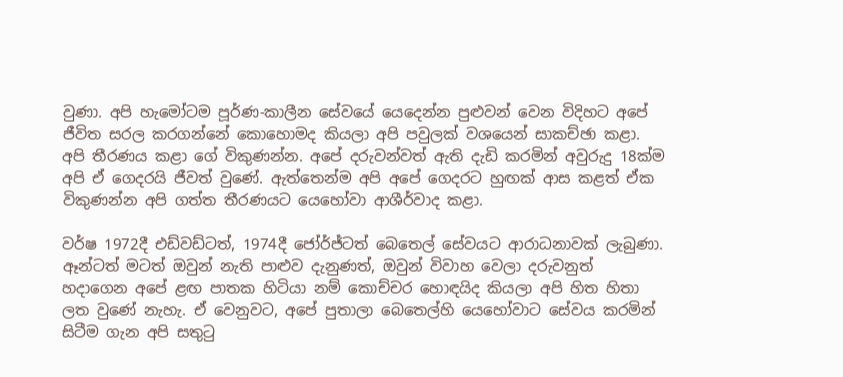වුණා. අපි හැමෝටම පූර්ණ-කාලීන සේවයේ යෙදෙන්න පුළුවන් වෙන විදිහට අපේ ජීවිත සරල කරගන්නේ කොහොමද කියලා අපි පවුලක් වශයෙන් සාකච්ඡා කළා. අපි තීරණය කළා ගේ විකුණන්න. අපේ දරුවන්වත් ඇති දැඩි කරමින් අවුරුදු 18ක්ම අපි ඒ ගෙදරයි ජීවත් වුණේ. ඇත්තෙන්ම අපි අපේ ගෙදරට හුඟක් ආස කළත් ඒක විකුණන්න අපි ගත්ත තීරණයට යෙහෝවා ආශීර්වාද කළා.

වර්ෂ 1972දී එඩ්වඩ්ටත්, 1974දී ජෝර්ජ්ටත් බෙතෙල් සේවයට ආරාධනාවක් ලැබුණා. ඈන්ටත් මටත් ඔවුන් නැති පාළුව දැනුණත්, ඔවුන් විවාහ වෙලා දරුවනුත් හදාගෙන අපේ ළඟ පාතක හිටියා නම් කොච්චර හොඳයිද කියලා අපි හිත හිතා ලත වුණේ නැහැ. ඒ වෙනුවට, අපේ පුතාලා බෙතෙල්හි යෙහෝවාට සේවය කරමින් සිටීම ගැන අපි සතුටු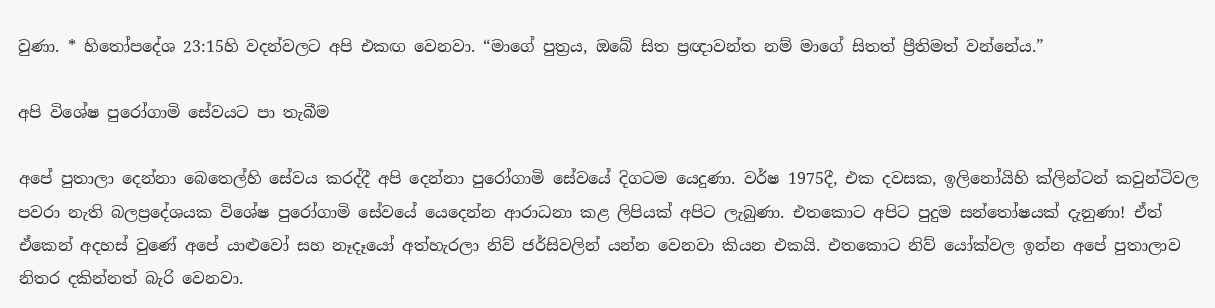වුණා. * හිතෝපදේශ 23:15හි වදන්වලට අපි එකඟ වෙනවා. “මාගේ පුත්‍රය, ඔබේ සිත ප්‍රඥාවන්ත නම් මාගේ සිතත් ප්‍රීතිමත් වන්නේය.”

අපි විශේෂ පුරෝගාමි සේවයට පා තැබීම

අපේ පුතාලා දෙන්නා බෙතෙල්හි සේවය කරද්දී අපි දෙන්නා පුරෝගාමි සේවයේ දිගටම යෙදුණා. වර්ෂ 1975දී, එක දවසක, ඉලිනෝයිහි ක්ලින්ටන් කවුන්ටිවල පවරා නැති බලප්‍රදේශයක විශේෂ පුරෝගාමි සේවයේ යෙදෙන්න ආරාධනා කළ ලිපියක් අපිට ලැබුණා. එතකොට අපිට පුදුම සන්තෝෂයක් දැනුණා! ඒත් ඒකෙන් අදහස් වුණේ අපේ යාළුවෝ සහ නෑදෑයෝ අත්හැරලා නිව් ජර්සිවලින් යන්න වෙනවා කියන එකයි. එතකොට නිව් යෝක්වල ඉන්න අපේ පුතාලාව නිතර දකින්නත් බැරි වෙනවා.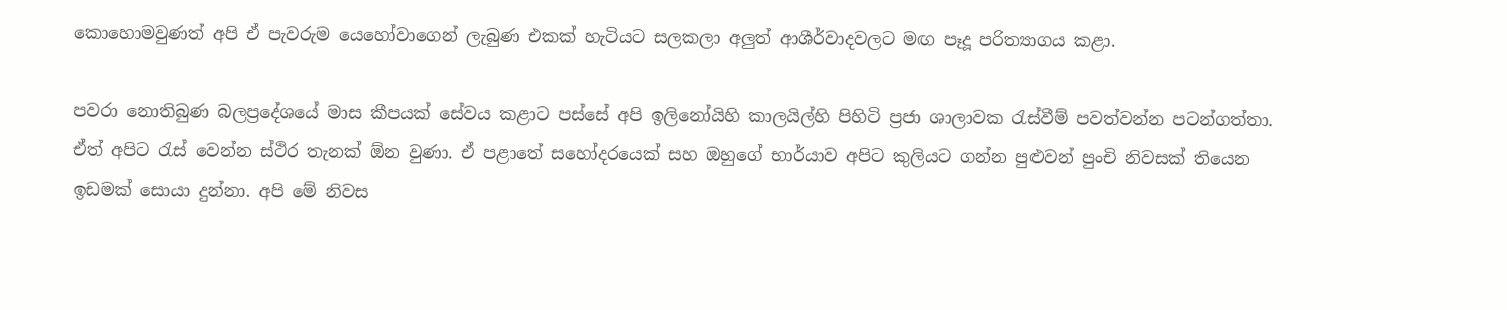කොහොමවුණත් අපි ඒ පැවරුම යෙහෝවාගෙන් ලැබුණ එකක් හැටියට සලකලා අලුත් ආශීර්වාදවලට මඟ පෑදූ පරිත්‍යාගය කළා.

පවරා නොතිබුණ බලප්‍රදේශයේ මාස කීපයක් සේවය කළාට පස්සේ අපි ඉලිනෝයිහි කාලයිල්හි පිහිටි ප්‍රජා ශාලාවක රැස්වීම් පවත්වන්න පටන්ගත්තා. ඒත් අපිට රැස් වෙන්න ස්ථිර තැනක් ඕන වුණා. ඒ පළාතේ සහෝදරයෙක් සහ ඔහුගේ භාර්යාව අපිට කුලියට ගන්න පුළුවන් පුංචි නිවසක් තියෙන ඉඩමක් සොයා දුන්නා. අපි මේ නිවස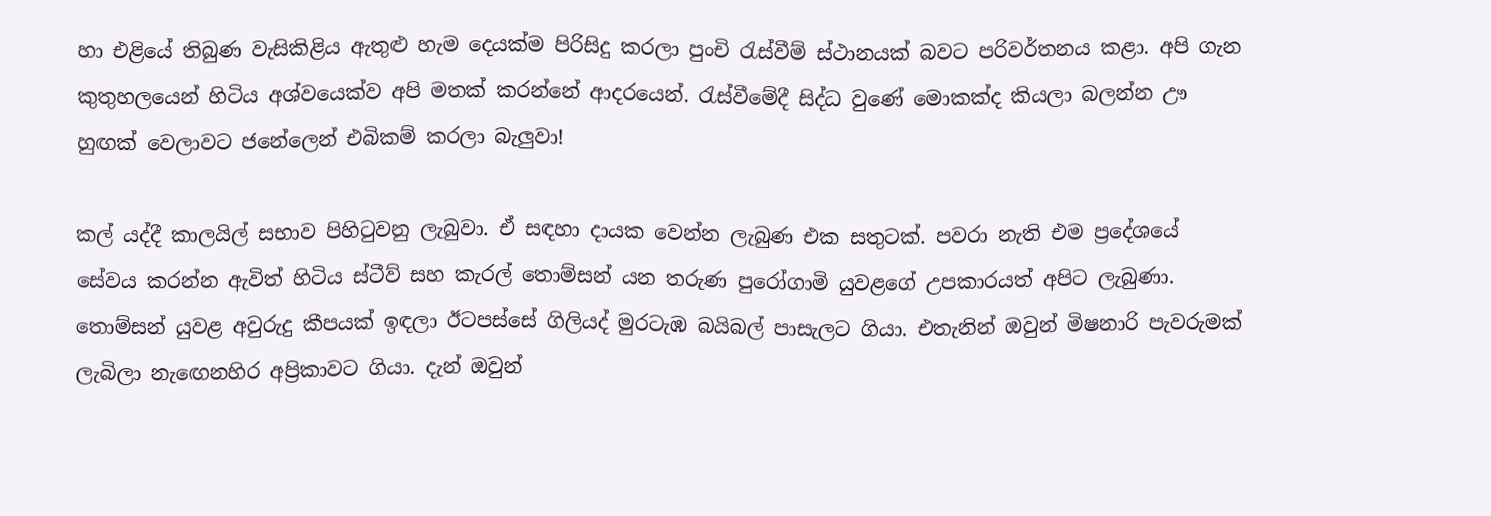හා එළියේ තිබුණ වැසිකිළිය ඇතුළු හැම දෙයක්ම පිරිසිදු කරලා පුංචි රැස්වීම් ස්ථානයක් බවට පරිවර්තනය කළා. අපි ගැන කුතුහලයෙන් හිටිය අශ්වයෙක්ව අපි මතක් කරන්නේ ආදරයෙන්. රැස්වීමේදී සිද්ධ වුණේ මොකක්ද කියලා බලන්න ඌ හුඟක් වෙලාවට ජනේලෙන් එබිකම් කරලා බැලුවා!

කල් යද්දී කාලයිල් සභාව පිහිටුවනු ලැබුවා. ඒ සඳහා දායක වෙන්න ලැබුණ එක සතුටක්. පවරා නැති එම ප්‍රදේශයේ සේවය කරන්න ඇවිත් හිටිය ස්ටීව් සහ කැරල් තොම්සන් යන තරුණ පුරෝගාමි යුවළගේ උපකාරයත් අපිට ලැබුණා. තොම්සන් යුවළ අවුරුදු කීපයක් ඉඳලා ඊටපස්සේ ගිලියද් මුරටැඹ බයිබල් පාසැලට ගියා. එතැනින් ඔවුන් මිෂනාරි පැවරුමක් ලැබිලා නැඟෙනහිර අප්‍රිකාවට ගියා. දැන් ඔවුන්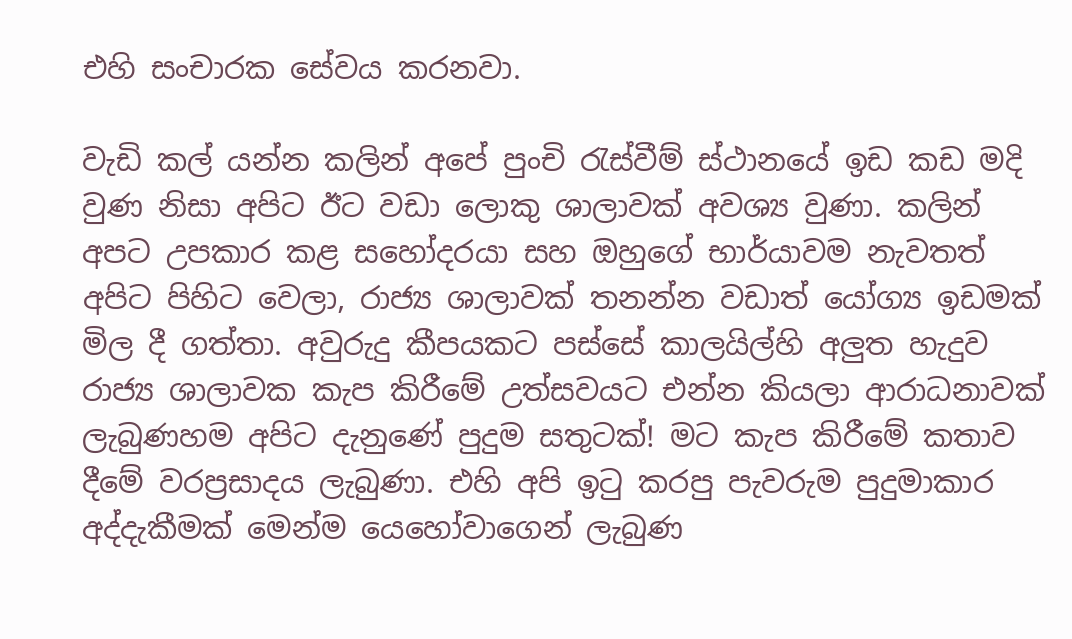එහි සංචාරක සේවය කරනවා.

වැඩි කල් යන්න කලින් අපේ පුංචි රැස්වීම් ස්ථානයේ ඉඩ කඩ මදි වුණ නිසා අපිට ඊට වඩා ලොකු ශාලාවක් අවශ්‍ය වුණා. කලින් අපට උපකාර කළ සහෝදරයා සහ ඔහුගේ භාර්යාවම නැවතත් අපිට පිහිට වෙලා, රාජ්‍ය ශාලාවක් තනන්න වඩාත් යෝග්‍ය ඉඩමක් මිල දී ගත්තා. අවුරුදු කීපයකට පස්සේ කාලයිල්හි අලුත හැදුව රාජ්‍ය ශාලාවක කැප කිරීමේ උත්සවයට එන්න කියලා ආරාධනාවක් ලැබුණහම අපිට දැනුණේ පුදුම සතුටක්! මට කැප කිරීමේ කතාව දීමේ වරප්‍රසාදය ලැබුණා. එහි අපි ඉටු කරපු පැවරුම පුදුමාකාර අද්දැකීමක් මෙන්ම යෙහෝවාගෙන් ලැබුණ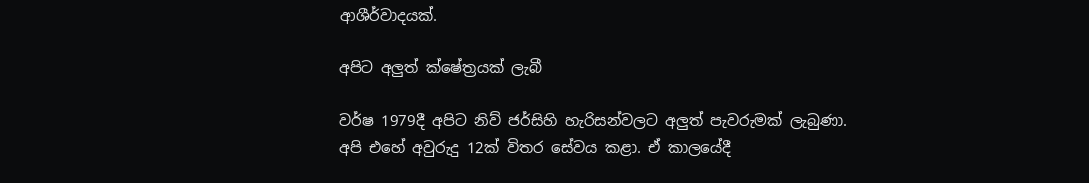ආශීර්වාදයක්.

අපිට අලුත් ක්ෂේත්‍රයක් ලැබී

වර්ෂ 1979දී අපිට නිව් ජර්සිහි හැරිසන්වලට අලුත් පැවරුමක් ලැබුණා. අපි එහේ අවුරුදු 12ක් විතර සේවය කළා. ඒ කාලයේදී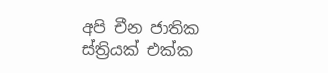අපි චීන ජාතික ස්ත්‍රියක් එක්ක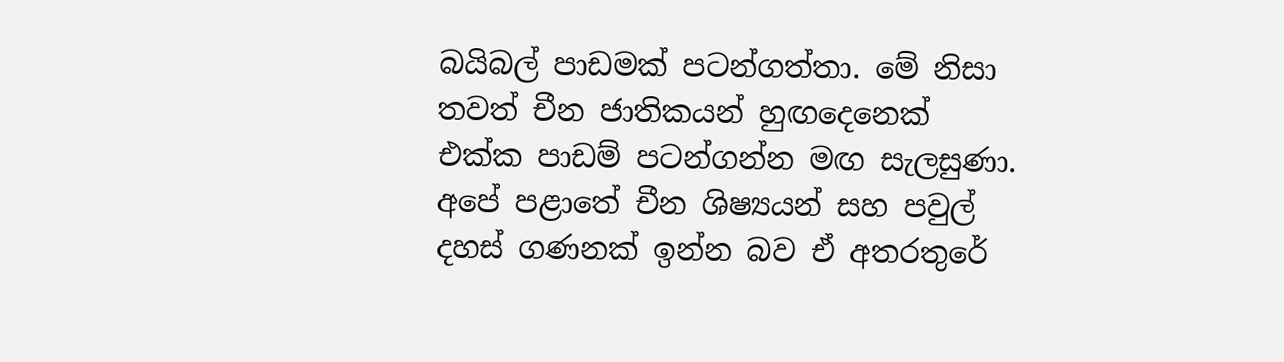බයිබල් පාඩමක් පටන්ගත්තා. මේ නිසා තවත් චීන ජාතිකයන් හුඟදෙනෙක් එක්ක පාඩම් පටන්ගන්න මඟ සැලසුණා. අපේ පළාතේ චීන ශිෂ්‍යයන් සහ පවුල් දහස් ගණනක් ඉන්න බව ඒ අතරතුරේ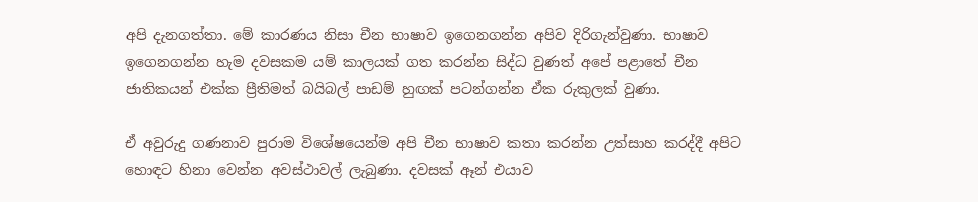අපි දැනගත්තා. මේ කාරණය නිසා චීන භාෂාව ඉගෙනගන්න අපිව දිරිගැන්වුණා. භාෂාව ඉගෙනගන්න හැම දවසකම යම් කාලයක් ගත කරන්න සිද්ධ වුණත් අපේ පළාතේ චීන ජාතිකයන් එක්ක ප්‍රීතිමත් බයිබල් පාඩම් හුඟක් පටන්ගන්න ඒක රුකුලක් වුණා.

ඒ අවුරුදු ගණනාව පුරාම විශේෂයෙන්ම අපි චීන භාෂාව කතා කරන්න උත්සාහ කරද්දී අපිට හොඳට හිනා වෙන්න අවස්ථාවල් ලැබුණා. දවසක් ඈන් එයාව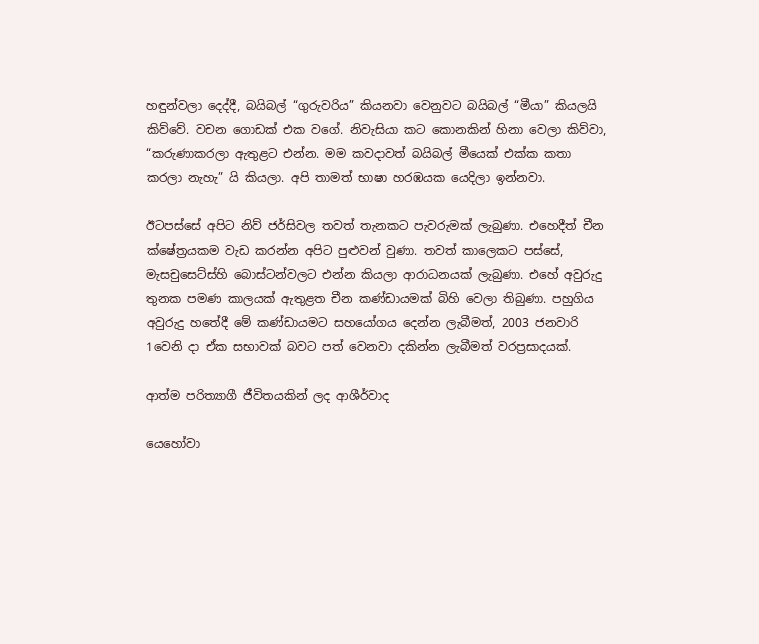හඳුන්වලා දෙද්දී, බයිබල් “ගුරුවරිය” කියනවා වෙනුවට බයිබල් “මීයා” කියලයි කිව්වේ. වචන ගොඩක් එක වගේ. නිවැසියා කට කොනකින් හිනා වෙලා කිව්වා, “කරුණාකරලා ඇතුළට එන්න. මම කවදාවත් බයිබල් මීයෙක් එක්ක කතා කරලා නැහැ” යි කියලා. අපි තාමත් භාෂා හරඹයක යෙදිලා ඉන්නවා.

ඊටපස්සේ අපිට නිව් ජර්සිවල තවත් තැනකට පැවරුමක් ලැබුණා. එහෙදීත් චීන ක්ෂේත්‍රයකම වැඩ කරන්න අපිට පුළුවන් වුණා. තවත් කාලෙකට පස්සේ, මැසචුසෙට්ස්හි බොස්ටන්වලට එන්න කියලා ආරාධනයක් ලැබුණා. එහේ අවුරුදු තුනක පමණ කාලයක් ඇතුළත චීන කණ්ඩායමක් බිහි වෙලා තිබුණා. පහුගිය අවුරුදු හතේදී මේ කණ්ඩායමට සහයෝගය දෙන්න ලැබීමත්, 2003 ජනවාරි 1වෙනි දා ඒක සභාවක් බවට පත් වෙනවා දකින්න ලැබීමත් වරප්‍රසාදයක්.

ආත්ම පරිත්‍යාගී ජීවිතයකින් ලද ආශීර්වාද

යෙහෝවා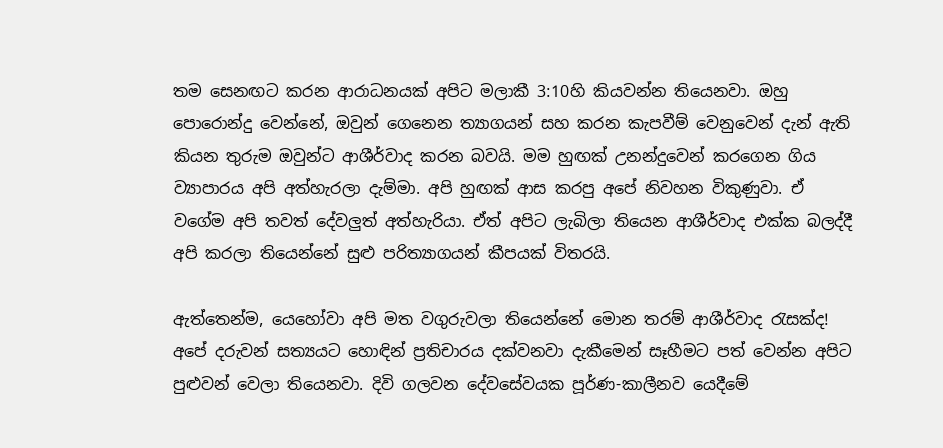තම සෙනඟට කරන ආරාධනයක් අපිට මලාකී 3:10හි කියවන්න තියෙනවා. ඔහු පොරොන්දු වෙන්නේ, ඔවුන් ගෙනෙන ත්‍යාගයන් සහ කරන කැපවීම් වෙනුවෙන් දැන් ඇති කියන තුරුම ඔවුන්ට ආශීර්වාද කරන බවයි. මම හුඟක් උනන්දුවෙන් කරගෙන ගිය ව්‍යාපාරය අපි අත්හැරලා දැම්මා. අපි හුඟක් ආස කරපු අපේ නිවහන විකුණුවා. ඒ වගේම අපි තවත් දේවලුත් අත්හැරියා. ඒත් අපිට ලැබිලා තියෙන ආශීර්වාද එක්ක බලද්දී අපි කරලා තියෙන්නේ සුළු පරිත්‍යාගයන් කීපයක් විතරයි.

ඇත්තෙන්ම, යෙහෝවා අපි මත වගුරුවලා තියෙන්නේ මොන තරම් ආශීර්වාද රැසක්ද! අපේ දරුවන් සත්‍යයට හොඳින් ප්‍රතිචාරය දක්වනවා දැකීමෙන් සෑහීමට පත් වෙන්න අපිට පුළුවන් වෙලා තියෙනවා. දිවි ගලවන දේවසේවයක පූර්ණ-කාලීනව යෙදීමේ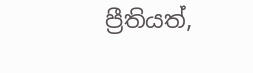ප්‍රීතියත්,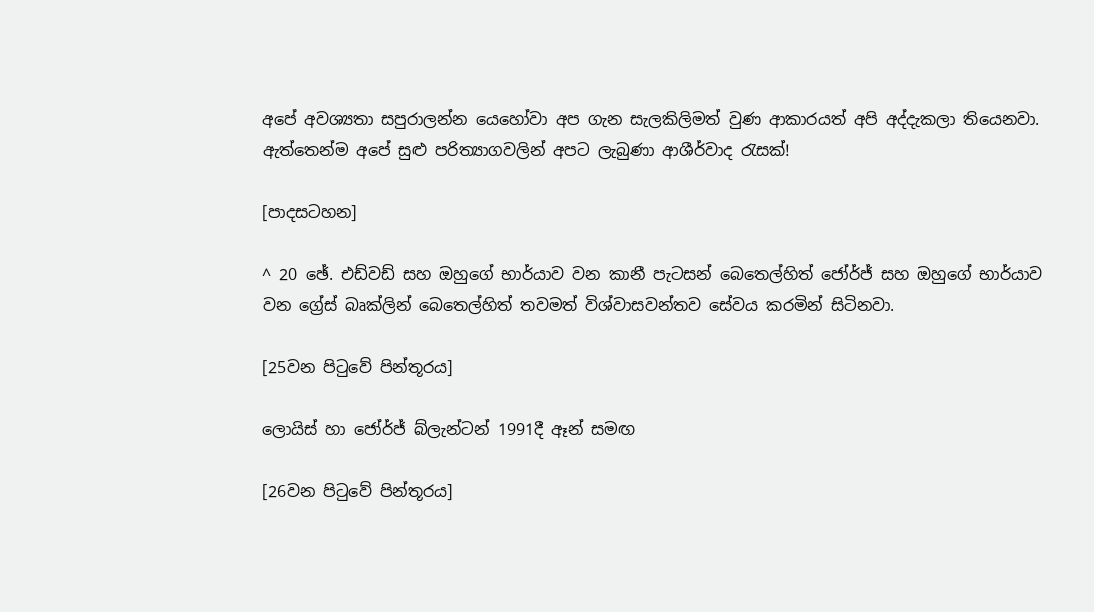අපේ අවශ්‍යතා සපුරාලන්න යෙහෝවා අප ගැන සැලකිලිමත් වුණ ආකාරයත් අපි අද්දැකලා තියෙනවා. ඇත්තෙන්ම අපේ සුළු පරිත්‍යාගවලින් අපට ලැබුණා ආශීර්වාද රැසක්!

[පාදසටහන]

^ 20 ඡේ. එඩ්වඩ් සහ ඔහුගේ භාර්යාව වන කානී පැටසන් බෙතෙල්හිත් ජෝර්ජ් සහ ඔහුගේ භාර්යාව වන ග්‍රේස් බෘක්ලින් බෙතෙල්හිත් තවමත් විශ්වාසවන්තව සේවය කරමින් සිටිනවා.

[25වන පිටුවේ පින්තූරය]

ලොයිස් හා ජෝර්ජ් බ්ලැන්ටන් 1991දී ඈන් සමඟ

[26වන පිටුවේ පින්තූරය]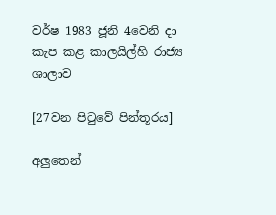වර්ෂ 1983 ජූනි 4වෙනි දා කැප කළ කාලයිල්හි රාජ්‍ය ශාලාව

[27වන පිටුවේ පින්තූරය]

අලුතෙන්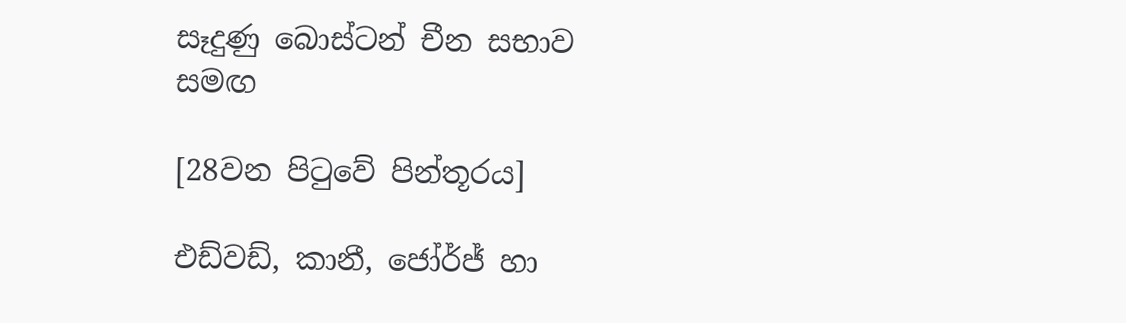සෑදුණු බොස්ටන් චීන සභාව සමඟ

[28වන පිටුවේ පින්තූරය]

එඩ්වඩ්, කානී, ජෝර්ජ් හා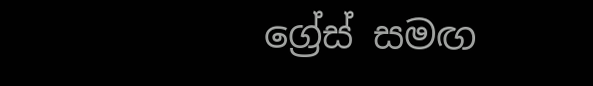ග්‍රේස් සමඟ